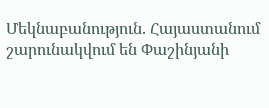Մեկնաբանություն. Հայաստանում շարունակվում են Փաշինյանի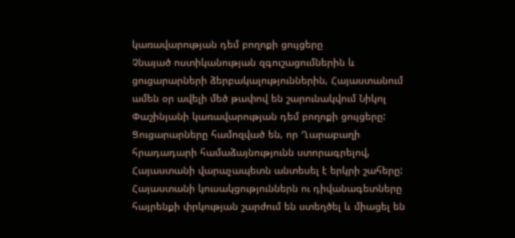կառավարության դեմ բողոքի ցույցերը
Չնայած ոստիկանության զգուշացումներին և ցուցարարների ձերբակալություններին, Հայաստանում ամեն օր ավելի մեծ թափով են շարունակվում Նիկոլ Փաշինյանի կառավարության դեմ բողոքի ցույցերը:
Ցուցարարները համոզված են, որ Ղարաբաղի հրադադարի համաձայնությունն ստորագրելով, Հայաստանի վարաչապետն անտեսել է երկրի շահերը:
Հայաստանի կուսակցություններն ու դիվանագետները հայրենքի փրկության շարժում են ստեղծել և միացել են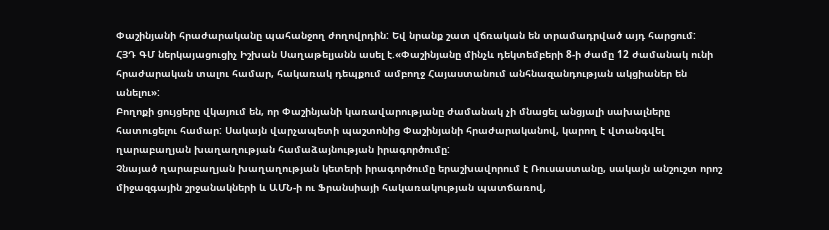Փաշինյանի հրաժարականը պահանջող ժողովրդին: Եվ նրանք շատ վճռական են տրամադրված այդ հարցում:
ՀՅԴ ԳՄ ներկայացուցիչ Իշխան Սաղաթելյանն ասել է.«Փաշինյանը մինչև դեկտեմբերի 8-ի ժամը 12 ժամանակ ունի հրաժարական տալու համար, հակառակ դեպքում ամբողջ Հայաստանում անհնազանդության ակցիաներ են անելու»:
Բողոքի ցույցերը վկայում են, որ Փաշինյանի կառավարությանը ժամանակ չի մնացել անցյալի սախալները հատուցելու համար: Սակայն վարչապետի պաշտոնից Փաշինյանի հրաժարականով, կարող է վտանգվել ղարաբաղյան խաղաղության համաձայնության իրագործումը:
Չնայած ղարաբաղյան խաղաղության կետերի իրագործումը երաշխավորում է Ռուսաստանը, սակայն անշուշտ որոշ միջազգային շրջանակների և ԱՄՆ-ի ու Ֆրանսիայի հակառակության պատճառով,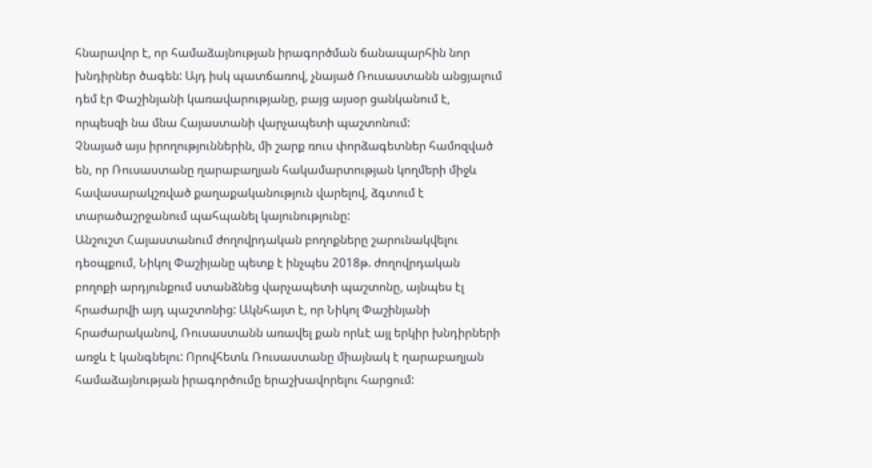հնարավոր է, որ համաձայնության իրագործման ճանապարհին նոր խնդիրներ ծագեն: Այդ իսկ պատճառով, չնայած Ռուսաստանն անցյալում դեմ էր Փաշինյանի կառավարությանը, բայց այսօր ցանկանում է, որպեսզի նա մնա Հայաստանի վարչապետի պաշտոնում:
Չնայած այս իրողություններին, մի շարք ռուս փորձագետներ համոզված են, որ Ռուսաստանը ղարաբաղյան հակամարտության կողմերի միջև հավասարակշռված քաղաքականություն վարելով, ձգտում է տարածաշրջանում պահպանել կայունությունը:
Անշուշտ Հայաստանում ժողովրդական բողոքները շարունակվելու դեօպքում, Նիկոլ Փաշիյանը պետք է ինչպես 2018թ. ժողովրդական բողոքի արդյունքում ստանձնեց վարչապետի պաշտոնը, այնպես էլ հրաժարվի այդ պաշտոնից: Ակնհայտ է, որ Նիկոլ Փաշինյանի հրաժարականով, Ռուսաստանն առավել քան որևէ այլ երկիր խնդիրների առջև է կանգնելու: Որովհետև Ռուսաստանը միայնակ է ղարաբաղյան համաձայնության իրագործումը երաշխավորելու հարցում: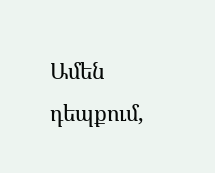Ամեն դեպքում,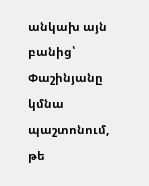անկախ այն բանից՝ Փաշինյանը կմնա պաշտոնում, թե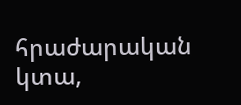հրաժարական կտա,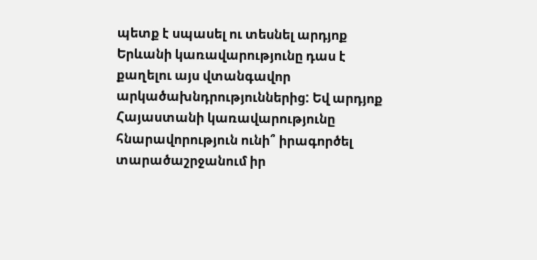պետք է սպասել ու տեսնել արդյոք Երևանի կառավարությունը դաս է քաղելու այս վտանգավոր արկածախնդրություններից: Եվ արդյոք Հայաստանի կառավարությունը հնարավորություն ունի՞ իրագործել տարածաշրջանում իր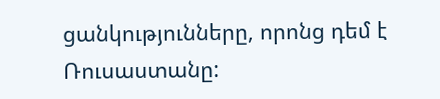ցանկությունները, որոնց դեմ է Ռուսաստանը: